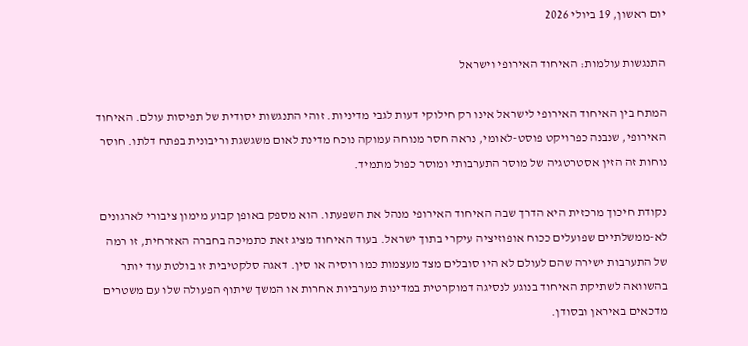יום ראשון, 19 ביולי 2026

התנגשות עולמות: האיחוד האירופי וישראל

המתח בין האיחוד האירופי לישראל אינו רק חילוקי דעות לגבי מדיניות. זוהי התנגשות יסודית של תפיסות עולם. האיחוד האירופי, שנבנה כפרויקט פוסט-לאומי, נראה חסר מנוחה עמוקה נוכח מדינת לאום משגשגת וריבונית בפתח דלתו. חוסר נוחות זה הזין אסטרטגיה של מוסר התערבותי ומוסר כפול מתמיד.

נקודת חיכוך מרכזית היא הדרך שבה האיחוד האירופי מנהל את השפעתו. הוא מספק באופן קבוע מימון ציבורי לארגונים לא-ממשלתיים שפועלים ככוח אופוזיציה עיקרי בתוך ישראל. בעוד האיחוד מציג זאת כתמיכה בחברה האזרחית, זו רמה של התערבות ישירה שהם לעולם לא היו סובלים מצד מעצמות כמו רוסיה או סין. דאגה סלקטיבית זו בולטת עוד יותר בהשוואה לשתיקת האיחוד בנוגע לנסיגה דמוקרטית במדינות מערביות אחרות או המשך שיתוף הפעולה שלו עם משטרים מדכאים באיראן ובסודן.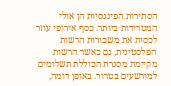הסתירות הפיננסיות הן אולי המטרידות ביותר. כסף אירופי עוזר לכסות את משכורות הרשות הפלסטינית, גם כאשר הרשות מקיימת מסגרת הכוללת תשלומים למורשעים בטרור. באופן דומה,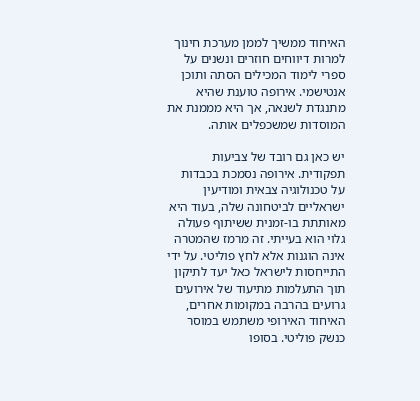האיחוד ממשיך לממן מערכת חינוך למרות דיווחים חוזרים ונשנים על ספרי לימוד המכילים הסתה ותוכן אנטישמי. אירופה טוענת שהיא מתנגדת לשנאה, אך היא מממנת את המוסדות שמשכפלים אותה.

יש כאן גם רובד של צביעות תפקודית. אירופה נסמכת בכבדות על טכנולוגיה צבאית ומודיעין ישראליים לביטחונה שלה, בעוד היא מאותתת בו-זמנית ששיתוף פעולה גלוי הוא בעייתי. זה מרמז שהמטרה אינה הוגנות אלא לחץ פוליטי. על ידי התייחסות לישראל כאל יעד לתיקון תוך התעלמות מתיעוד של אירועים גרועים בהרבה במקומות אחרים, האיחוד האירופי משתמש במוסר כנשק פוליטי. בסופו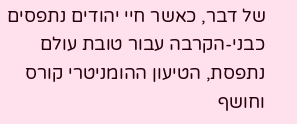של דבר, כאשר חיי יהודים נתפסים כבני-הקרבה עבור טובת עולם נתפסת, הטיעון ההומניטרי קורס וחושף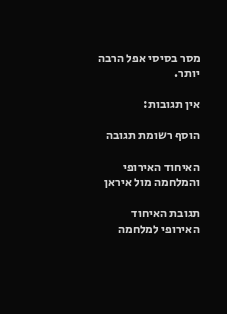מסר בסיסי אפל הרבה יותר.

אין תגובות:

הוסף רשומת תגובה

האיחוד האירופי והמלחמה מול איראן

תגובת האיחוד האירופי למלחמה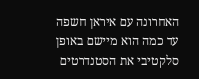האחרונה עם איראן חשפה עד כמה הוא מיישם באופן סלקטיבי את הסטנדרטים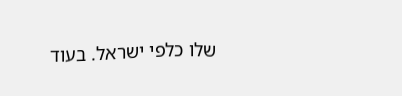שלו כלפי ישראל. בעוד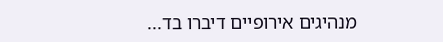מנהיגים אירופיים דיברו בד...